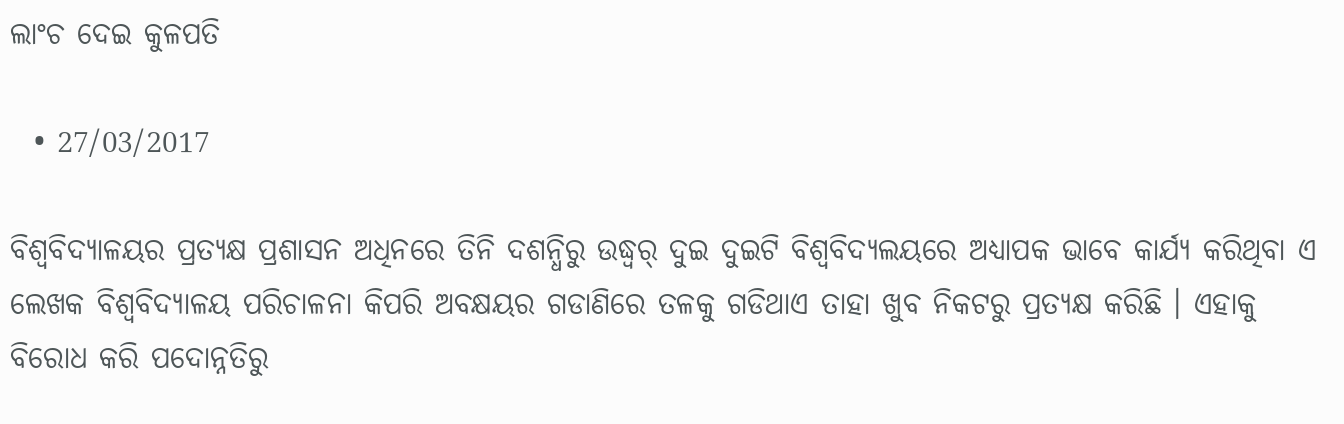ଲାଂଚ ଦେଇ କୁଳପତି

  • 27/03/2017

ବିଶ୍ୱବିଦ୍ୟାଳୟର ପ୍ରତ୍ୟକ୍ଷ ପ୍ରଶାସନ ଅଧିନରେ ତିନି ଦଶନ୍ଧିରୁ ଉଦ୍ଧ୍ୱର୍ ଦୁଇ ଦୁଇଟି ବିଶ୍ୱବିଦ୍ୟଲୟରେ ଅଧ୍ୟାପକ ଭାବେ କାର୍ଯ୍ୟ କରିଥିବା ଏ ଲେଖକ ବିଶ୍ୱବିଦ୍ୟାଳୟ ପରିଚାଳନା କିପରି ଅବକ୍ଷୟର ଗଡାଣିରେ ତଳକୁ ଗଡିଥାଏ ତାହା ଖୁବ ନିକଟରୁ ପ୍ରତ୍ୟକ୍ଷ କରିଛି । ଏହାକୁ ବିରୋଧ କରି ପଦୋନ୍ନତିରୁ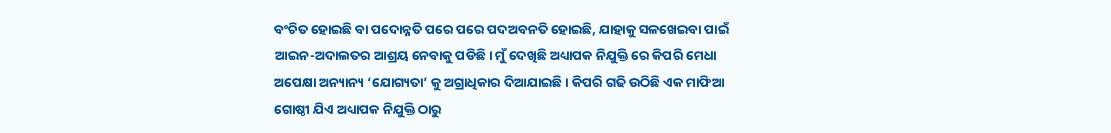ବଂଚିତ ହୋଇଛି ବା ପଦୋନ୍ନତି ପରେ ପରେ ପଦଅବନତି ହୋଇଛି, ଯାହାକୁ ସଳଖେଇବା ପାଇଁ ଆଇନ-ଅଦାଲତର ଆଶ୍ରୟ ନେବାକୁ ପଡିଛି । ମୁଁ ଦେଖିଛି ଅଧ୍ୟାପକ ନିଯୁକ୍ତି ରେ କିପରି ମେଧା ଅପେକ୍ଷା ଅନ୍ୟାନ୍ୟ ‘ଯୋଗ୍ୟତା’ କୁ ଅଗ୍ରାଧିକାର ଦିଆଯାଇଛି । କିପରି ଗଢି ଉଠିଛି ଏକ ମାଫିଆ ଗୋଷ୍ଠୀ ଯିଏ ଅଧ୍ୟାପକ ନିଯୁକ୍ତି ଠାରୁ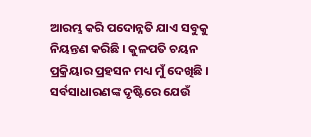ଆରମ୍ଭ କରି ପଦୋନ୍ନତି ଯାଏ ସବୁକୁ ନିୟନ୍ତଣ କରିଛି । କୁଳପତି ଚୟନ ପ୍ରକ୍ରିୟାର ପ୍ରହସନ ମଧ୍ୟ ମୁଁ ଦେଖିଛି । ସର୍ବସାଧାରଣଙ୍କ ଦୃଷ୍ଟିରେ ଯେଉଁ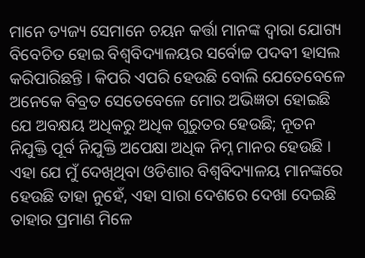ମାନେ ତ୍ୟଜ୍ୟ ସେମାନେ ଚୟନ କର୍ତ୍ତା ମାନଙ୍କ ଦ୍ୱାରା ଯୋଗ୍ୟ ବିବେଚିତ ହୋଇ ବିଶ୍ୱବିଦ୍ୟାଳୟର ସର୍ବୋଚ୍ଚ ପଦବୀ ହାସଲ କରିପାରିଛନ୍ତି । କିପରି ଏପରି ହେଉଛି ବୋଲି ଯେତେବେଳେ ଅନେକେ ବିବ୍ରତ ସେତେବେଳେ ମୋର ଅଭିଜ୍ଞତା ହୋଇଛି ଯେ ଅବକ୍ଷୟ ଅଧିକରୁ ଅଧିକ ଗୁରୁତର ହେଉଛି; ନୂତନ ନିଯୁକ୍ତି ପୂର୍ବ ନିଯୁକ୍ତି ଅପେକ୍ଷା ଅଧିକ ନିମ୍ନ ମାନର ହେଉଛି । ଏହା ଯେ ମୁଁ ଦେଖିଥିବା ଓଡିଶାର ବିଶ୍ୱବିଦ୍ୟାଳୟ ମାନଙ୍କରେ ହେଉଛି ତାହା ନୁହେଁ, ଏହା ସାରା ଦେଶରେ ଦେଖା ଦେଇଛି ତାହାର ପ୍ରମାଣ ମିଳେ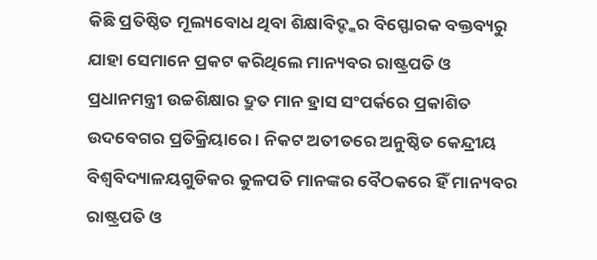କିଛି ପ୍ରତିଷ୍ଠିତ ମୂଲ୍ୟବୋଧ ଥିବା ଶିକ୍ଷାବିଦ୍ଙ୍କର ବିସ୍ଫୋରକ ବକ୍ତବ୍ୟରୁ ଯାହା ସେମାନେ ପ୍ରକଟ କରିଥିଲେ ମାନ୍ୟବର ରାଷ୍ଟ୍ରପତି ଓ ପ୍ରଧାନମନ୍ତ୍ରୀ ଉଚ୍ଚଶିକ୍ଷାର ଦ୍ରୁତ ମାନ ହ୍ରାସ ସଂପର୍କରେ ପ୍ରକାଶିତ  ଉଦବେଗର ପ୍ରତିକ୍ରିୟାରେ । ନିକଟ ଅତୀତରେ ଅନୁଷ୍ଠିତ କେନ୍ଦ୍ରୀୟ ବିଶ୍ୱବିଦ୍ୟାଳୟଗୁଡିକର କୁଳପତି ମାନଙ୍କର ବୈଠକରେ ହିଁ ମାନ୍ୟବର ରାଷ୍ଟ୍ରପତି ଓ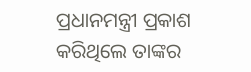ପ୍ରଧାନମନ୍ତ୍ରୀ ପ୍ରକାଶ କରିଥିଲେ ତାଙ୍କର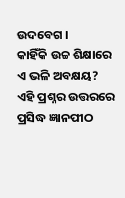ଉଦବେଗ ।
କାହିଁକି ଉଚ୍ଚ ଶିକ୍ଷାରେ ଏ ଭଳି ଅବକ୍ଷୟ?
ଏହି ପ୍ରଶ୍ନର ଉତ୍ତରରେ ପ୍ରସିଦ୍ଧ ଜ୍ଞାନପୀଠ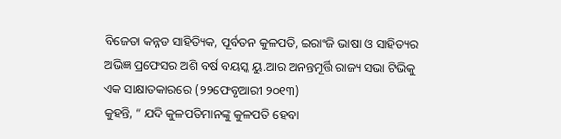ବିଜେତା କନ୍ନଡ ସାହିତ୍ୟିକ, ପୂର୍ବତନ କୁଳପତି, ଇରାଂଜି ଭାଷା ଓ ସାହିତ୍ୟର ଅଭିଜ୍ଞ ପ୍ରଫେସର ଅଶି ବର୍ଷ ବୟସ୍କ ୟୁ.ଆର ଅନନ୍ତମୂର୍ତ୍ତି ରାଜ୍ୟ ସଭା ଟିଭିକୁ ଏକ ସାକ୍ଷାତକାରରେ (୨୨ଫେବୃଆରୀ ୨୦୧୩)
କୁହନ୍ତି, “ ଯଦି କୁଳପତିମାନଙ୍କୁ କୁଳପତି ହେବା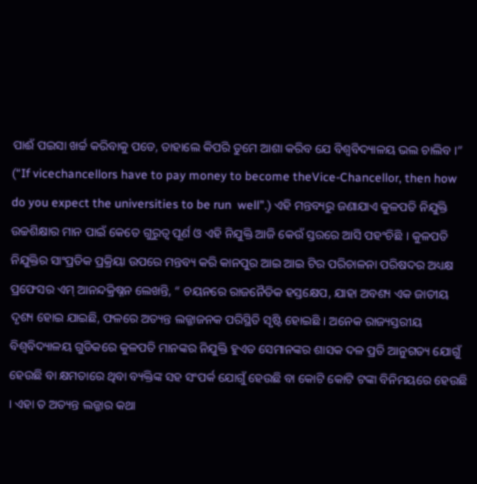ପାଈଁ ପଇସା ଖର୍ଚ୍ଚ କରିବାକୁ ପଡେ, ତାହାଲେ କିପରି ତୁମେ ଆଶା କରିବ ଯେ ବିଶ୍ୱବିଦ୍ୟାଳୟ ଭଲ ଚାଲିବ ।”
(“If vicechancellors have to pay money to become theVice-Chancellor, then how do you expect the universities to be run  well”.) ଏହି ମନ୍ତବ୍ୟରୁ ଜଣାଯାଏ କୁଳପତି ନିଯୁକ୍ତି ଉଚ୍ଚଶିକ୍ଷାର ମାନ ପାଇଁ କେତେ ଗୁରୁତ୍ୱ ପୂର୍ଣ ଓ ଏହି ନିଯୁକ୍ତି ଆଜି କେଉଁ ସ୍ତରରେ ଆସି ପହଂଚିଛି । କୁଳପତି ନିଯୁକ୍ତିର ସାଂପ୍ରତିକ ପ୍ରକ୍ରିୟା ଉପରେ ମନ୍ତବ୍ୟ କରି କାନପୁର ଆଇ ଆଇ ଟିର ପରିଚାଳନା ପରିଷଦର ଅଧ୍ୟକ୍ଷ ପ୍ରଫେସର ଏମ୍ ଆନନ୍ଦକ୍ରିଷ୍ନନ ଲେଖନ୍ତି, “ ଚୟନରେ ରାଜନୈତିକ ହସ୍ତକ୍ଷେପ, ଯାହା ଅବଶ୍ୟ ଏକ ଜାତୀୟ ଦୃଶ୍ୟ ହୋଇ ଯାଇଛି, ଫଳରେ ଅତ୍ୟନ୍ତ ଲଜ୍ଜାଜନକ ପରିସ୍ଥିତି ସୃଷ୍ଟି ହୋଇଛି । ଅନେକ ରାଜ୍ୟସ୍ତରୀୟ ବିଶ୍ୱବିଦ୍ୟାଳୟ ଗୁଡିକରେ କୁଳପତି ମାନଙ୍କର ନିଯୁକ୍ତି ହୁଏତ ସେମାନଙ୍କର ଶାସକ ଦଳ ପ୍ରତି ଆନୁଗତ୍ୟ ଯୋଗୁଁ ହେଉଛି ବା କ୍ଷମତାରେ ଥିବା ବ୍ୟକ୍ତିଙ୍କ ସହ ସଂପର୍କ ଯୋଗୁଁ ହେଉଛି ବା କୋଟି କୋଟି ଟଙ୍କା ବିନିମୟରେ ହେଉଛି । ଏହା ତ ଅତ୍ୟନ୍ତ ଲଜ୍ଜାର କଥା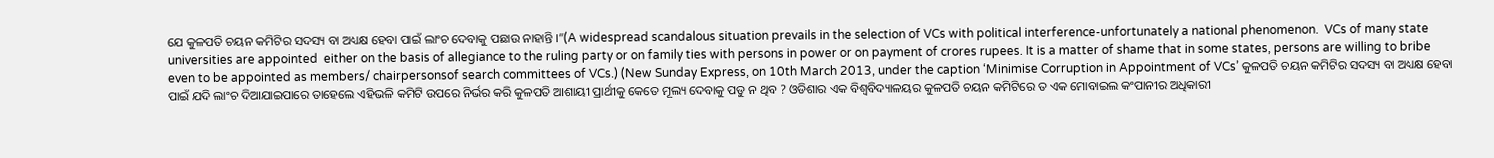ଯେ କୁଳପତି ଚୟନ କମିଟିର ସଦସ୍ୟ ବା ଅଧ୍ୟକ୍ଷ ହେବା ପାଇଁ ଲାଂଚ ଦେବାକୁ ପଛାଉ ନାହାନ୍ତି ।”(A widespread scandalous situation prevails in the selection of VCs with political interference-unfortunately a national phenomenon.  VCs of many state universities are appointed  either on the basis of allegiance to the ruling party or on family ties with persons in power or on payment of crores rupees. It is a matter of shame that in some states, persons are willing to bribe even to be appointed as members/ chairpersonsof search committees of VCs.) (New Sunday Express, on 10th March 2013, under the caption ‘Minimise Corruption in Appointment of VCs’ କୁଳପତି ଚୟନ କମିଟିର ସଦସ୍ୟ ବା ଅଧ୍ୟକ୍ଷ ହେବା ପାଇଁ ଯଦି ଲାଂଚ ଦିଆଯାଇପାରେ ତାହେଲେ ଏହିଭଳି କମିଟି ଉପରେ ନିର୍ଭର କରି କୁଳପତି ଆଶାୟୀ ପ୍ରାର୍ଥୀକୁ କେତେ ମୂଲ୍ୟ ଦେବାକୁ ପଡୁ ନ ଥିବ ? ଓଡିଶାର ଏକ ବିଶ୍ୱବିଦ୍ୟାଳୟର କୁଳପତି ଚୟନ କମିଟିରେ ତ ଏକ ମୋବାଇଲ କଂପାନୀର ଅଧିକାରୀ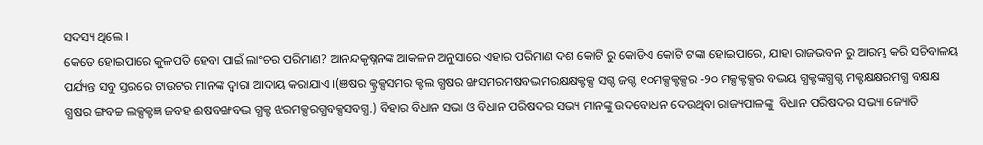ସଦସ୍ୟ ଥିଲେ ।
କେତେ ହୋଇପାରେ କୁଳପତି ହେବା ପାଇଁ ଲାଂଚର ପରିମାଣ? ଆନନ୍ଦକୃଷ୍ନନଙ୍କ ଆକଳନ ଅନୁସାରେ ଏହାର ପରିମାଣ ଦଶ କୋଟି ରୁ କୋଡିଏ କୋଟି ଟଙ୍କା ହୋଇପାରେ, ଯାହା ରାଜଭବନ ରୁ ଆରମ୍ଭ କରି ସଚିବାଳୟ ପର୍ଯ୍ୟନ୍ତ ସବୁ ସ୍ତରରେ ଟାଉଟର ମାନଙ୍କ ଦ୍ୱାରା ଆଦାୟ କରାଯାଏ ।(ଞଷର କ୍ଟ୍ରକ୍ସସମର କ୍ଟଲ ଗ୍ଧଷର ଙ୍ଖସମରମଷବଦ୍ଭମରକ୍ଷକ୍ଷକ୍ଟକ୍ସ ସଗ୍ଦ ଜଗ୍ଦ ୧୦ମକ୍ସକ୍ଟକ୍ସର -୨୦ ମକ୍ସକ୍ଟକ୍ସର ବଦ୍ଭୟ ଗ୍ଧକ୍ଟଙ୍କଗ୍ଧଗ୍ଦ ମକ୍ଟକ୍ଷକ୍ଷରମଗ୍ଧ ବକ୍ଷକ୍ଷ ଗ୍ଧଷର ଙ୍ଗବଚ୍ଚ ଲକ୍ସକ୍ଟଜ୍ଞ ଜବହ ଈଷବଙ୍ଖବଦ୍ଭ ଗ୍ଧକ୍ଟ ଝରମକ୍ସରଗ୍ଧବକ୍ସସବଗ୍ଧ.) ବିହାର ବିଧାନ ସଭା ଓ ବିଧାନ ପରିଷଦର ସଭ୍ୟ ମାନଙ୍କୁ ଉଦବୋଧନ ଦେଉଥିବା ରାଜ୍ୟପାଳଙ୍କୁ  ବିଧାନ ପରିଷଦର ସଭ୍ୟା ଜ୍ୟୋତି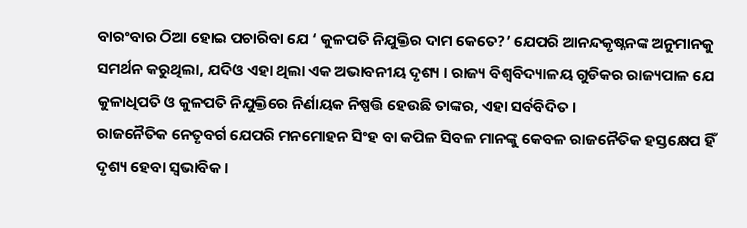ବାରଂବାର ଠିଆ ହୋଇ ପଚାରିବା ଯେ ‘ କୁଳପତି ନିଯୁକ୍ତିର ଦାମ କେତେ?’ ଯେପରି ଆନନ୍ଦକୃଷ୍ନନଙ୍କ ଅନୁମାନକୁ ସମର୍ଥନ କରୁଥିଲା, ଯଦିଓ ଏହା ଥିଲା ଏକ ଅଭାବନୀୟ ଦୃଶ୍ୟ । ରାଜ୍ୟ ବିଶ୍ୱବିଦ୍ୟାଳୟ ଗୁଡିକର ରାଜ୍ୟପାଳ ଯେ କୁଳାଧିପତି ଓ କୁଳପତି ନିଯୁକ୍ତିରେ ନିର୍ଣାୟକ ନିଷ୍ପତ୍ତି ହେଉଛି ତାଙ୍କର, ଏହା ସର୍ବବିଦିତ ।
ରାଜନୈତିକ ନେତୃବର୍ଗ ଯେପରି ମନମୋହନ ସିଂହ ବା କପିଳ ସିବଳ ମାନଙ୍କୁ କେବଳ ରାଜନୈତିକ ହସ୍ତକ୍ଷେପ ହିଁ ଦୃଶ୍ୟ ହେବା ସ୍ୱଭାବିକ ।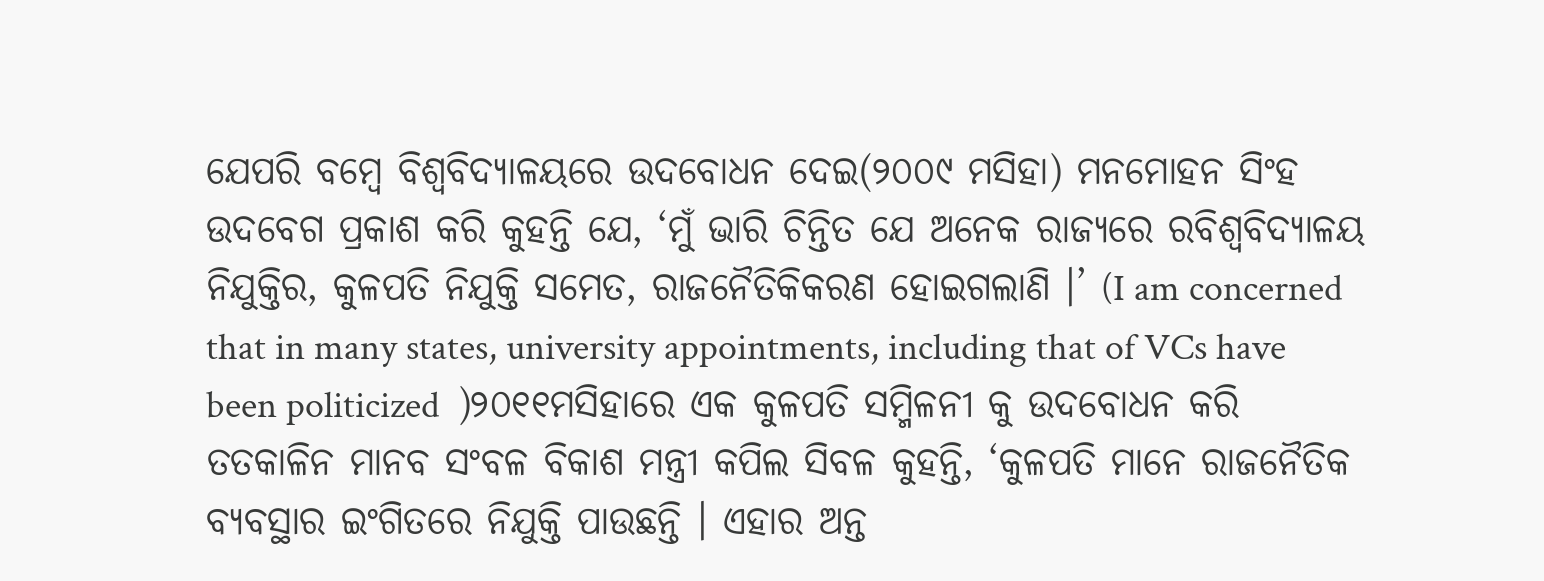ଯେପରି ବମ୍ବେ ବିଶ୍ୱବିଦ୍ୟାଳୟରେ ଉଦବୋଧନ ଦେଇ(୨୦୦୯ ମସିହା) ମନମୋହନ ସିଂହ ଉଦବେଗ ପ୍ରକାଶ କରି କୁହନ୍ତି ଯେ, ‘ମୁଁ ଭାରି ଚିନ୍ତିତ ଯେ ଅନେକ ରାଜ୍ୟରେ ରବିଶ୍ୱବିଦ୍ୟାଳୟ ନିଯୁକ୍ତିର, କୁଳପତି ନିଯୁକ୍ତି ସମେତ, ରାଜନୈତିକିକରଣ ହୋଇଗଲାଣି ।’ (I am concerned that in many states, university appointments, including that of VCs have been politicized  )୨୦୧୧ମସିହାରେ ଏକ କୁଳପତି ସମ୍ମିଳନୀ କୁ ଉଦବୋଧନ କରି ତତକାଳିନ ମାନବ ସଂବଳ ବିକାଶ ମନ୍ତ୍ରୀ କପିଲ ସିବଳ କୁହନ୍ତି, ‘କୁଳପତି ମାନେ ରାଜନୈତିକ ବ୍ୟବସ୍ଥାର ଇଂଗିତରେ ନିଯୁକ୍ତି ପାଉଛନ୍ତି । ଏହାର ଅନ୍ତ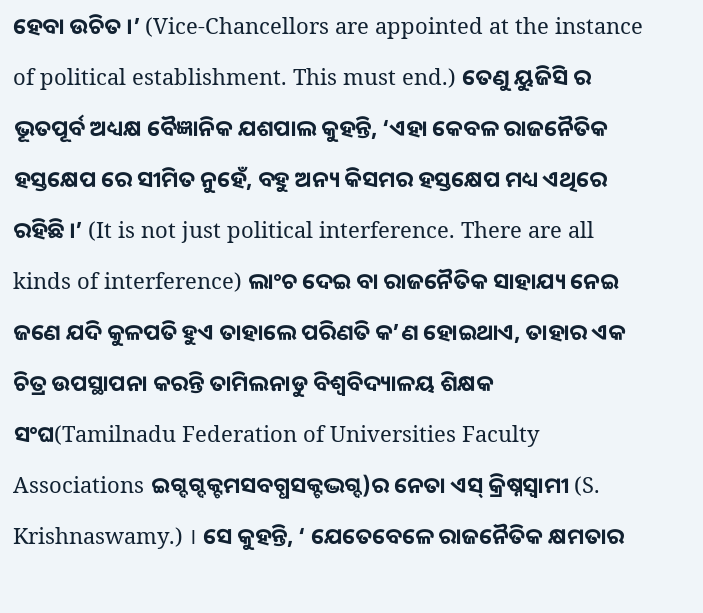ହେବା ଉଚିତ ।’ (Vice-Chancellors are appointed at the instance of political establishment. This must end.) ତେଣୁ ୟୁଜିସି ର ଭୂତପୂର୍ବ ଅଧ୍ୟକ୍ଷ ବୈଜ୍ଞାନିକ ଯଶପାଲ କୁହନ୍ତି, ‘ଏହା କେବଳ ରାଜନୈତିକ ହସ୍ତକ୍ଷେପ ରେ ସୀମିତ ନୁହେଁ, ବହୁ ଅନ୍ୟ କିସମର ହସ୍ତକ୍ଷେପ ମଧ୍ୟ ଏଥିରେ ରହିଛି ।’ (It is not just political interference. There are all kinds of interference) ଲାଂଚ ଦେଇ ବା ରାଜନୈତିକ ସାହାଯ୍ୟ ନେଇ ଜଣେ ଯଦି କୁଳପତି ହୁଏ ତାହାଲେ ପରିଣତି କ’ଣ ହୋଇଥାଏ, ତାହାର ଏକ ଚିତ୍ର ଉପସ୍ଥାପନା କରନ୍ତି ତାମିଲନାଡୁ ବିଶ୍ୱବିଦ୍ୟାଳୟ ଶିକ୍ଷକ ସଂଘ(Tamilnadu Federation of Universities Faculty Associations ଇଗ୍ଦଗ୍ଦକ୍ଟମସବଗ୍ଧସକ୍ଟଦ୍ଭଗ୍ଦ)ର ନେତା ଏସ୍ କ୍ରିଷ୍ନସ୍ୱାମୀ (S. Krishnaswamy.) । ସେ କୁହନ୍ତି, ‘ ଯେତେବେଳେ ରାଜନୈତିକ କ୍ଷମତାର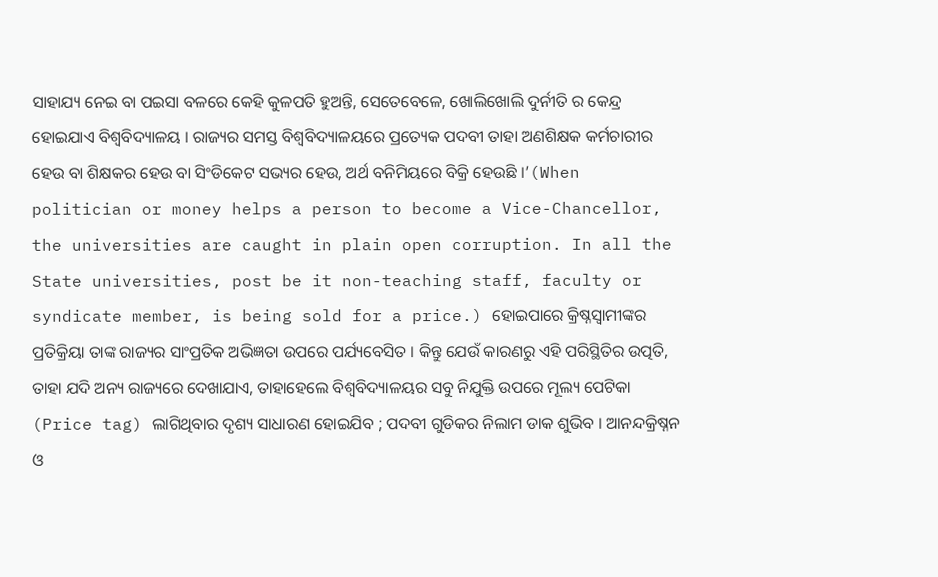ସାହାଯ୍ୟ ନେଇ ବା ପଇସା ବଳରେ କେହି କୁଳପତି ହୁଅନ୍ତି, ସେତେବେଳେ, ଖୋଲିଖୋଲି ଦୁର୍ନୀତି ର କେନ୍ଦ୍ର ହୋଇଯାଏ ବିଶ୍ୱବିଦ୍ୟାଳୟ । ରାଜ୍ୟର ସମସ୍ତ ବିଶ୍ୱବିଦ୍ୟାଳୟରେ ପ୍ରତ୍ୟେକ ପଦବୀ ତାହା ଅଣଶିକ୍ଷକ କର୍ମଚାରୀର ହେଉ ବା ଶିକ୍ଷକର ହେଉ ବା ସିଂଡିକେଟ ସଭ୍ୟର ହେଉ, ଅର୍ଥ ବନିମିୟରେ ବିକ୍ରି ହେଉଛି ।’(When politician or money helps a person to become a Vice-Chancellor, the universities are caught in plain open corruption. In all the State universities, post be it non-teaching staff, faculty or syndicate member, is being sold for a price.) ହୋଇପାରେ କ୍ରିଷ୍ନସ୍ୱାମୀଙ୍କର ପ୍ରତିକ୍ରିୟା ତାଙ୍କ ରାଜ୍ୟର ସାଂପ୍ରତିକ ଅଭିଜ୍ଞତା ଉପରେ ପର୍ଯ୍ୟବେସିତ । କିନ୍ତୁ ଯେଉଁ କାରଣରୁ ଏହି ପରିସ୍ଥିତିର ଉତ୍ପତି, ତାହା ଯଦି ଅନ୍ୟ ରାଜ୍ୟରେ ଦେଖାଯାଏ, ତାହାହେଲେ ବିଶ୍ୱବିଦ୍ୟାଳୟର ସବୁ ନିଯୁକ୍ତି ଉପରେ ମୂଲ୍ୟ ପେଟିକା (Price tag) ଲାଗିଥିବାର ଦୃଶ୍ୟ ସାଧାରଣ ହୋଇଯିବ ; ପଦବୀ ଗୁଡିକର ନିଲାମ ଡାକ ଶୁଭିବ । ଆନନ୍ଦକ୍ରିଷ୍ନନ ଓ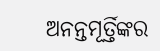ଅନନ୍ତମୂର୍ତ୍ତିଙ୍କର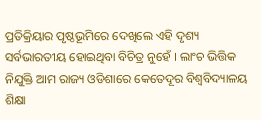ପ୍ରତିକ୍ରିୟାର ପୃଷ୍ଠଭୂମିରେ ଦେଖିଲେ ଏହି ଦୃଶ୍ୟ ସର୍ବଭାରତୀୟ ହୋଇଥିବା ବିଚିତ୍ର ନୁହେଁ । ଲାଂଚ ଭିତ୍ତିକ ନିଯୁକ୍ତି ଆମ ରାଜ୍ୟ ଓଡିଶାରେ କେତେଦୂର ବିଶ୍ୱବିଦ୍ୟାଳୟ ଶିକ୍ଷା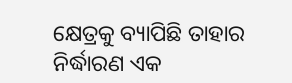କ୍ଷେତ୍ରକୁ ବ୍ୟାପିଛି ତାହାର ନିର୍ଦ୍ଧାରଣ ଏକ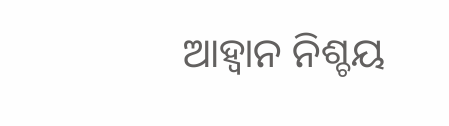ଆହ୍ୱାନ ନିଶ୍ଚୟ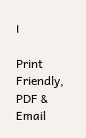।

Print Friendly, PDF & Email